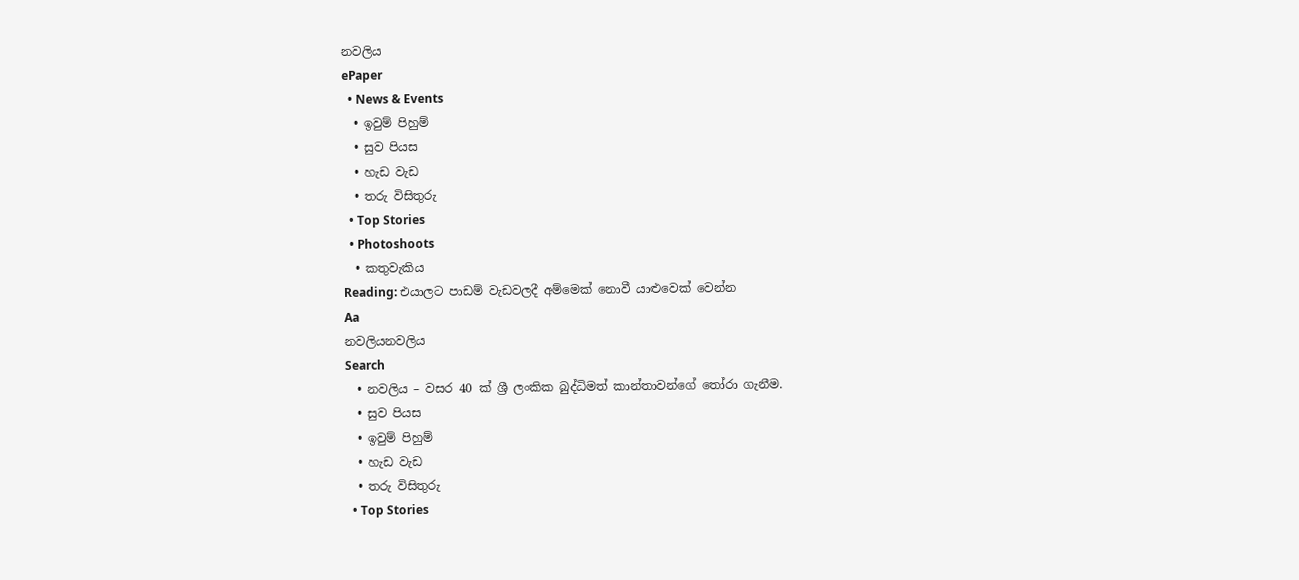නවලිය
ePaper
  • News & Events
  • ඉවුම් පිහුම්
  • සුව පියස
  • හැඩ වැඩ
  • තරු විසිතුරු
  • Top Stories
  • Photoshoots
  • කතුවැකිය
Reading: එයාලට පාඩම් වැඩවලදී අම්මෙක් නොවී යාළුවෙක් වෙන්න
Aa
නවලියනවලිය
Search
  • නවලිය – වසර 40 ක් ශ්‍රී ලංකික බුද්ධිමත් කාන්තාවන්ගේ තෝරා ගැනීම.
  • සුව පියස
  • ඉවුම් පිහුම්
  • හැඩ වැඩ
  • තරු විසිතුරු
  • Top Stories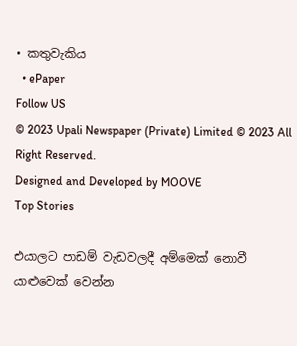• කතුවැකිය
  • ePaper
Follow US
© 2023 Upali Newspaper (Private) Limited © 2023 All Right Reserved.
Designed and Developed by MOOVE
Top Stories

එයාලට පාඩම් වැඩවලදී අම්මෙක් නොවී යාළුවෙක් වෙන්න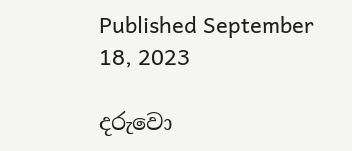Published September 18, 2023

දරුවො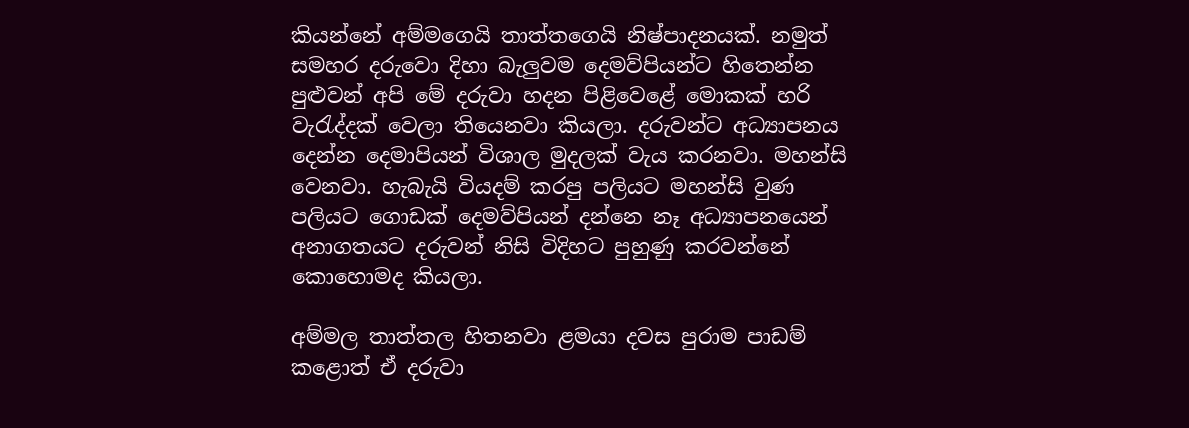කියන්නේ අම්මගෙයි තාත්තගෙයි නිෂ්පාදනයක්. නමුත් සමහර දරුවො දිහා බැලුවම දෙමව්පියන්ට හිතෙන්න පුළුවන් අපි මේ දරුවා හදන පිළිවෙළේ මොකක් හරි වැරැද්දක් වෙලා තියෙනවා කියලා. දරුවන්ට අධ්‍යාපනය දෙන්න දෙමාපියන් විශාල මුදලක් වැය කරනවා. මහන්සි වෙනවා. හැබැයි වියදම් කරපු පලියට මහන්සි වුණ පලියට ගොඩක් දෙමව්පියන් දන්නෙ නෑ අධ්‍යාපනයෙන් අනාගතයට දරුවන් නිසි විදිහට පුහුණු කරවන්නේ කොහොමද කියලා.

අම්මල තාත්තල හිතනවා ළමයා දවස පුරාම පාඩම් කළොත් ඒ දරුවා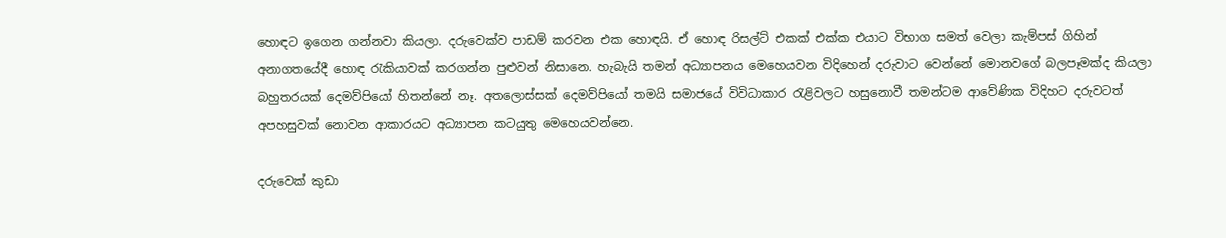හොඳට ඉගෙන ගන්නවා කියලා. දරුවෙක්ව පාඩම් කරවන එක හොඳයි. ඒ හොඳ රිසල්ට් එකක් එක්ක එයාට විභාග සමත් වෙලා කැම්පස් ගිහින් අනාගතයේදී හොඳ රැකියාවක් කරගන්න පුළුවන් නිසානෙ. හැබැයි තමන් අධ්‍යාපනය මෙහෙයවන විදිහෙන් දරුවාට වෙන්නේ මොනවගේ බලපෑමක්ද කියලා බහුතරයක් දෙමව්පියෝ හිතන්නේ නෑ. අතලොස්සක් දෙමව්පියෝ තමයි සමාජයේ විවිධාකාර රැළිවලට හසුනොවී තමන්ටම ආවේණික විදිහට දරුවටත් අපහසුවක් නොවන ආකාරයට අධ්‍යාපන කටයුතු මෙහෙයවන්නෙ.

දරුවෙක් කුඩා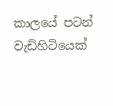කාලයේ පටන් වැඩිහිටියෙක්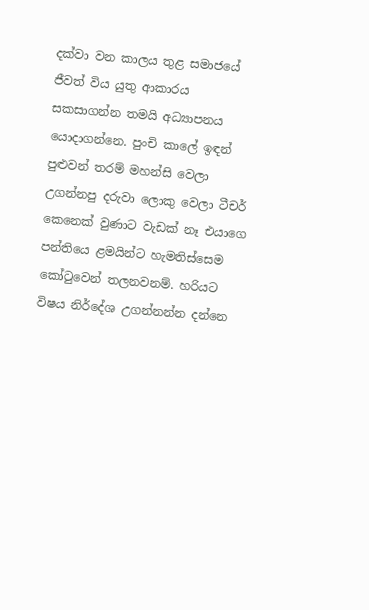දක්වා වන කාලය තුළ සමාජයේ ජීවත් විය යුතු ආකාරය සකසාගන්න තමයි අධ්‍යාපනය යොදාගන්නෙ. පුංචි කාලේ ඉඳන් පුළුවන් තරම් මහන්සි වෙලා උගන්නපු දරුවා ලොකු වෙලා ටීචර් කෙනෙක් වුණාට වැඩක් නෑ එයාගෙ පන්තියෙ ළමයින්ට හැමතිස්සෙම කෝටුවෙන් තලනවනම්. හරියට විෂය නිර්දේශ උගන්නන්න දන්නෙ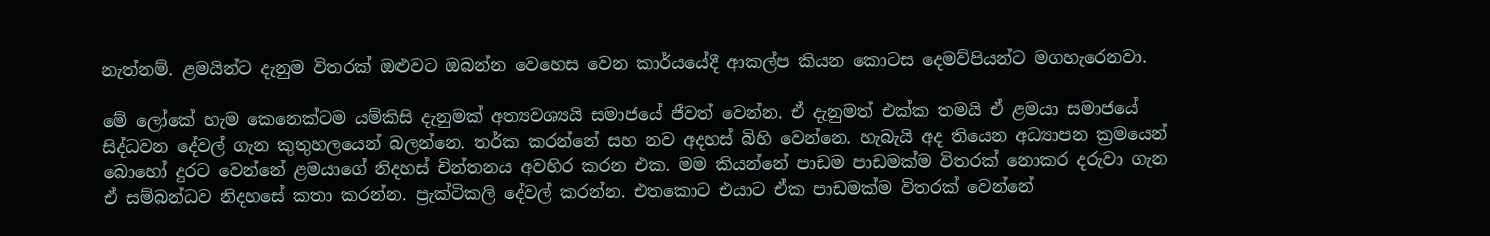නැත්නම්. ළමයින්ට දැනුම විතරක් ඔළුවට ඔබන්න වෙහෙස වෙන කාර්යයේදී ආකල්ප කියන කොටස දෙමව්පියන්ට මගහැරෙනවා.

මේ ලෝකේ හැම කෙනෙක්ටම යම්කිසි දැනුමක් අත්‍යවශ්‍යයි සමාජයේ ජීවත් වෙන්න. ඒ දැනුමත් එක්ක තමයි ඒ ළමයා සමාජයේ සිද්ධවන දේවල් ගැන කුතුහලයෙන් බලන්නෙ. තර්ක කරන්නේ සහ නව අදහස් බිහි වෙන්නෙ. හැබැයි අද තියෙන අධ්‍යාපන ක්‍රමයෙන් බොහෝ දුරට වෙන්නේ ළමයාගේ නිදහස් චින්තනය අවහිර කරන එක. මම කියන්නේ පාඩම පාඩමක්ම විතරක් නොකර දරුවා ගැන ඒ සම්බන්ධව නිදහසේ කතා කරන්න. ප්‍රැක්ටිකලි දේවල් කරන්න. එතකොට එයාට ඒක පාඩමක්ම විතරක් වෙන්නේ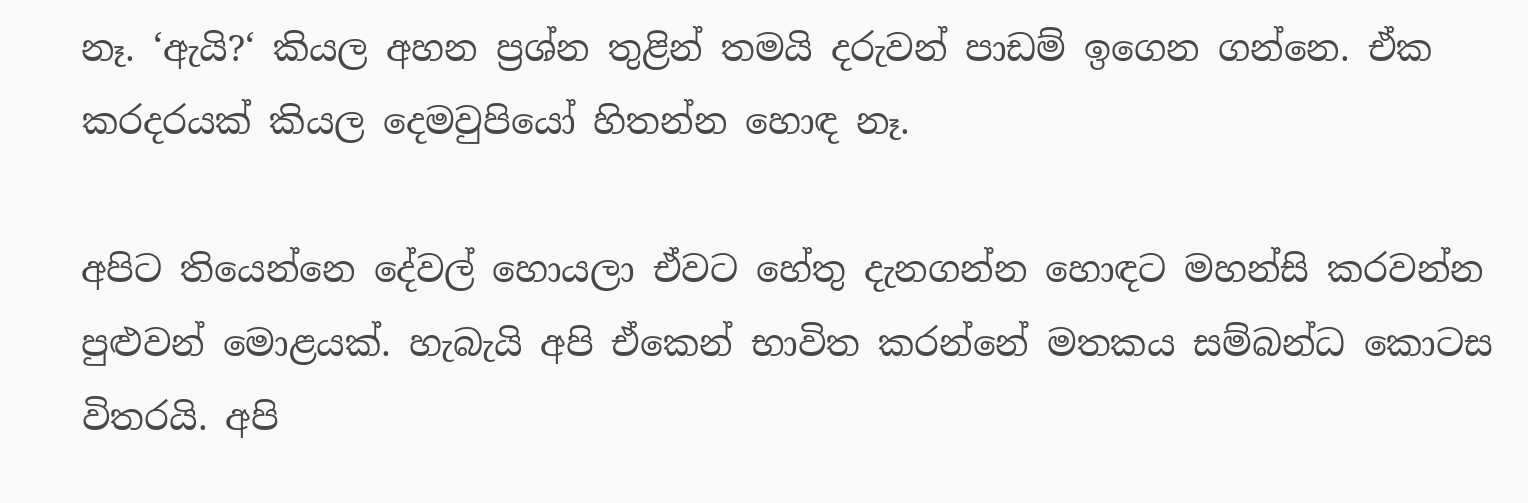නෑ. ‘ඇයි?‘ කියල අහන ප්‍රශ්න තුළින් තමයි දරුවන් පාඩම් ඉගෙන ගන්නෙ. ඒක කරදරයක් කියල දෙමවුපියෝ හිතන්න හොඳ නෑ.

අපිට තියෙන්නෙ දේවල් හොයලා ඒවට හේතු දැනගන්න හොඳට මහන්සි කරවන්න පුළුවන් මොළයක්. හැබැයි අපි ඒකෙන් භාවිත කරන්නේ මතකය සම්බන්ධ කොටස විතරයි. අපි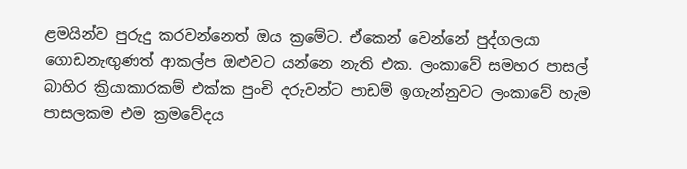ළමයින්ව පුරුදු කරවන්නෙත් ඔය ක්‍රමේට. ඒකෙන් වෙන්නේ පුද්ගලයා ගොඩනැඟුණත් ආකල්ප ඔළුවට යන්නෙ නැති එක. ලංකාවේ සමහර පාසල් බාහිර ක්‍රියාකාරකම් එක්ක පුංචි දරුවන්ට පාඩම් ඉගැන්නුවට ලංකාවේ හැම පාසලකම එම ක්‍රමවේදය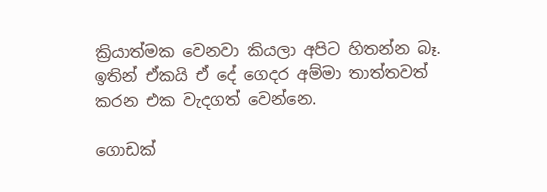ක්‍රියාත්මක වෙනවා කියලා අපිට හිතන්න බෑ. ඉතින් ඒකයි ඒ දේ ගෙදර අම්මා තාත්තවත් කරන එක වැදගත් වෙන්නෙ.

ගොඩක්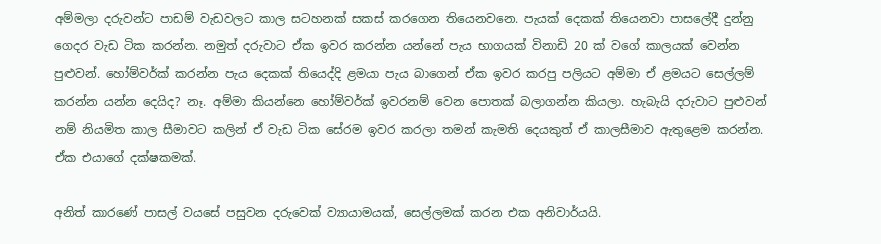අම්මලා දරුවන්ට පාඩම් වැඩවලට කාල සටහනක් සකස් කරගෙන තියෙනවනෙ. පැයක් දෙකක් තියෙනවා පාසලේදී දුන්නු ගෙදර වැඩ ටික කරන්න. නමුත් දරුවාට ඒක ඉවර කරන්න යන්නේ පැය භාගයක් විනාඩි 20 ක් වගේ කාලයක් වෙන්න පුළුවන්. හෝම්වර්ක් කරන්න පැය දෙකක් තියෙද්දි ළමයා පැය බාගෙන් ඒක ඉවර කරපු පලියට අම්මා ඒ ළමයට සෙල්ලම් කරන්න යන්න දෙයිද? නෑ. අම්මා කියන්නෙ හෝම්වර්ක් ඉවරනම් වෙන පොතක් බලාගන්න කියලා. හැබැයි දරුවාට පුළුවන් නම් නියමිත කාල සීමාවට කලින් ඒ වැඩ ටික සේරම ඉවර කරලා තමන් කැමති දෙයකුත් ඒ කාලසීමාව ඇතුළෙම කරන්න. ඒක එයාගේ දක්ෂකමක්.

අනිත් කාරණේ පාසල් වයසේ පසුවන දරුවෙක් ව්‍යායාමයක්, සෙල්ලමක් කරන එක අනිවාර්යයි.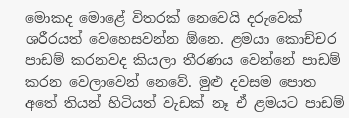මොකද මොළේ විතරක් නෙවෙයි දරුවෙක් ශරීරයත් වෙහෙසවන්න ඕනෙ. ළමයා කොච්චර පාඩම් කරනවද කියලා තීරණය වෙන්නේ පාඩම් කරන වෙලාවෙන් නෙවේ. මුළු දවසම පොත අතේ තියන් හිටියත් වැඩක් නෑ ඒ ළමයට පාඩම්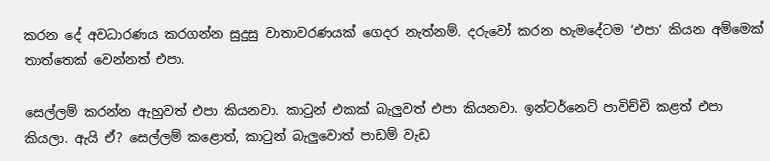කරන දේ අවධාරණය කරගන්න සුදුසු වාතාවරණයක් ගෙදර නැත්නම්. දරුවෝ කරන හැමදේටම ‘එපා‘ කියන අම්මෙක් තාත්තෙක් වෙන්නත් එපා.

සෙල්ලම් කරන්න ඇහුවත් එපා කියනවා. කාටුන් එකක් බැලුවත් එපා කියනවා. ඉන්ටර්නෙට් පාවිච්චි කළත් එපා කියලා. ඇයි ඒ? සෙල්ලම් කළොත්, කාටුන් බැලුවොත් පාඩම් වැඩ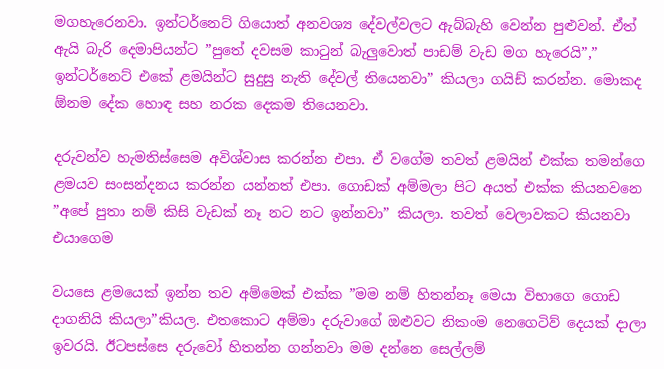මගහැරෙනවා. ඉන්ටර්නෙට් ගියොත් අනවශ්‍ය දේවල්වලට ඇබ්බැහි වෙන්න පුළුවන්. ඒත් ඇයි බැරි දෙමාපියන්ට ”පුතේ දවසම කාටුන් බැලුවොත් පාඩම් වැඩ මග හැරෙයි”,” ඉන්ටර්නෙට් එකේ ළමයින්ට සුදුසු නැති දේවල් තියෙනවා” කියලා ගයිඩ් කරන්න. මොකද ඕනම දේක හොඳ සහ නරක දෙකම තියෙනවා.

දරුවන්ව හැමතිස්සෙම අවිශ්වාස කරන්න එපා. ඒ වගේම තවත් ළමයින් එක්ක තමන්ගෙ ළමයව සංසන්දනය කරන්න යන්නත් එපා. ගොඩක් අම්මලා පිට අයත් එක්ක කියනවනෙ ”අපේ පුතා නම් කිසි වැඩක් නෑ නට නට ඉන්නවා” කියලා. තවත් වෙලාවකට කියනවා එයාගෙම

වයසෙ ළමයෙක් ඉන්න තව අම්මෙක් එක්ක ”මම නම් හිතන්නෑ මෙයා විභාගෙ ගොඩ දාගනියි කියලා”කියල. එතකොට අම්මා දරුවාගේ ඔළුවට නිකංම නෙගෙටිව් දෙයක් දාලා ඉවරයි. ඊටපස්සෙ දරුවෝ හිතන්න ගන්නවා මම දන්නෙ සෙල්ලම්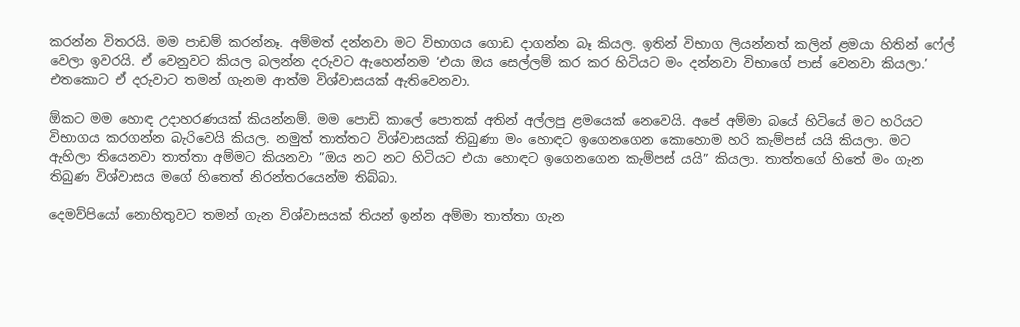කරන්න විතරයි. මම පාඩම් කරන්නෑ. අම්මත් දන්නවා මට විභාගය ගොඩ දාගන්න බෑ කියල. ඉතින් විභාග ලියන්නත් කලින් ළමයා හිතින් ෆේල් වෙලා ඉවරයි. ඒ වෙනුවට කියල බලන්න දරුවට ඇහෙන්නම ‘එයා ඔය සෙල්ලම් කර කර හිටියට මං දන්නවා විභාගේ පාස් වෙනවා කියලා.’ එතකොට ඒ දරුවාට තමන් ගැනම ආත්ම විශ්වාසයක් ඇතිවෙනවා.

ඕකට මම හොඳ උදාහරණයක් කියන්නම්. මම පොඩි කාලේ පොතක් අතින් අල්ලපු ළමයෙක් නෙවෙයි. අපේ අම්මා බයේ හිටියේ මට හරියට විභාගය කරගන්න බැරිවෙයි කියල. නමුත් තාත්තට විශ්වාසයක් තිබුණා මං හොඳට ඉගෙනගෙන කොහොම හරි කැම්පස් යයි කියලා. මට ඇහිලා තියෙනවා තාත්තා අම්මට කියනවා ”ඔය නට නට හිටියට එයා හොඳට ඉගෙනගෙන කැම්පස් යයි” කියලා. තාත්තගේ හිතේ මං ගැන තිබුණ විශ්වාසය මගේ හිතෙත් නිරන්තරයෙන්ම තිබ්බා.

දෙමව්පියෝ නොහිතුවට තමන් ගැන විශ්වාසයක් තියන් ඉන්න අම්මා තාත්තා ගැන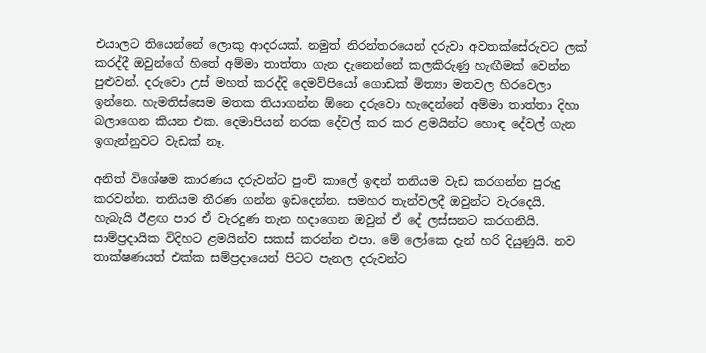එයාලට තියෙන්නේ ලොකු ආදරයක්. නමුත් නිරන්තරයෙන් දරුවා අවතක්සේරුවට ලක් කරද්දී ඔවුන්ගේ හිතේ අම්මා තාත්තා ගැන දැනෙන්නේ කලකිරුණු හැඟීමක් වෙන්න පුළුවන්. දරුවො උස් මහත් කරද්දි දෙමව්පියෝ ගොඩක් මිත්‍යා මතවල හිරවෙලා ඉන්නෙ. හැමතිස්සෙම මතක තියාගන්න ඕනෙ දරුවො හැදෙන්නේ අම්මා තාත්තා දිහා බලාගෙන කියන එක. දෙමාපියන් නරක දේවල් කර කර ළමයින්ට හොඳ දේවල් ගැන ඉගැන්නුවට වැඩක් නෑ.

අනිත් විශේෂම කාරණය දරුවන්ට පුංචි කාලේ ඉඳන් තනියම වැඩ කරගන්න පුරුදු කරවන්න. තනියම තීරණ ගන්න ඉඩදෙන්න. සමහර තැන්වලදී ඔවුන්ට වැරදෙයි. හැබැයි ඊළඟ පාර ඒ වැරදුණ තැන හදාගෙන ඔවුන් ඒ දේ ලස්සනට කරගනියි. සාම්ප්‍රදායික විදිහට ළමයින්ව සකස් කරන්න එපා. මේ ලෝකෙ දැන් හරි දියුණුයි. නව තාක්ෂණයත් එක්ක සම්ප්‍රදායෙන් පිටට පැනල දරුවන්ට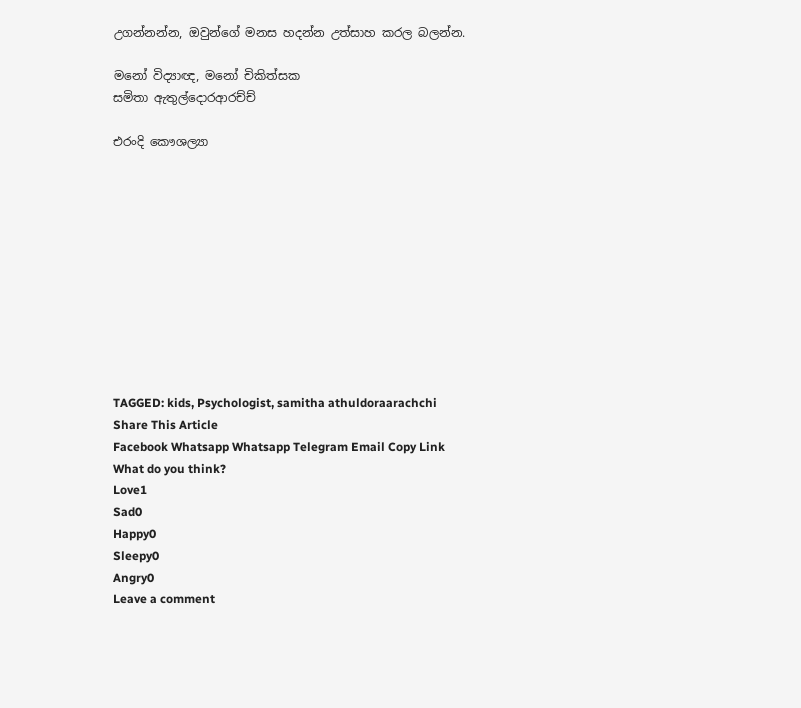උගන්නන්න, ඔවුන්ගේ මනස හදන්න උත්සාහ කරල බලන්න.

මනෝ විද්‍යාඥ, මනෝ චිකිත්සක
සමිතා ඇතුල්දොරආරච්ච්

එරංදි කෞශල්‍යා











TAGGED: kids, Psychologist, samitha athuldoraarachchi
Share This Article
Facebook Whatsapp Whatsapp Telegram Email Copy Link
What do you think?
Love1
Sad0
Happy0
Sleepy0
Angry0
Leave a comment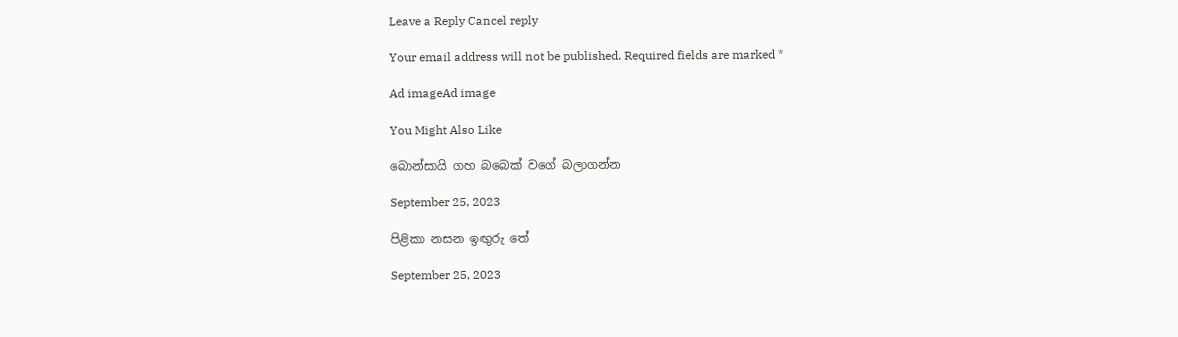Leave a Reply Cancel reply

Your email address will not be published. Required fields are marked *

Ad imageAd image

You Might Also Like

බොන්සායි ගහ බබෙක් වගේ බලාගන්න

September 25, 2023

පිළිකා නසන ඉඟුරු තේ

September 25, 2023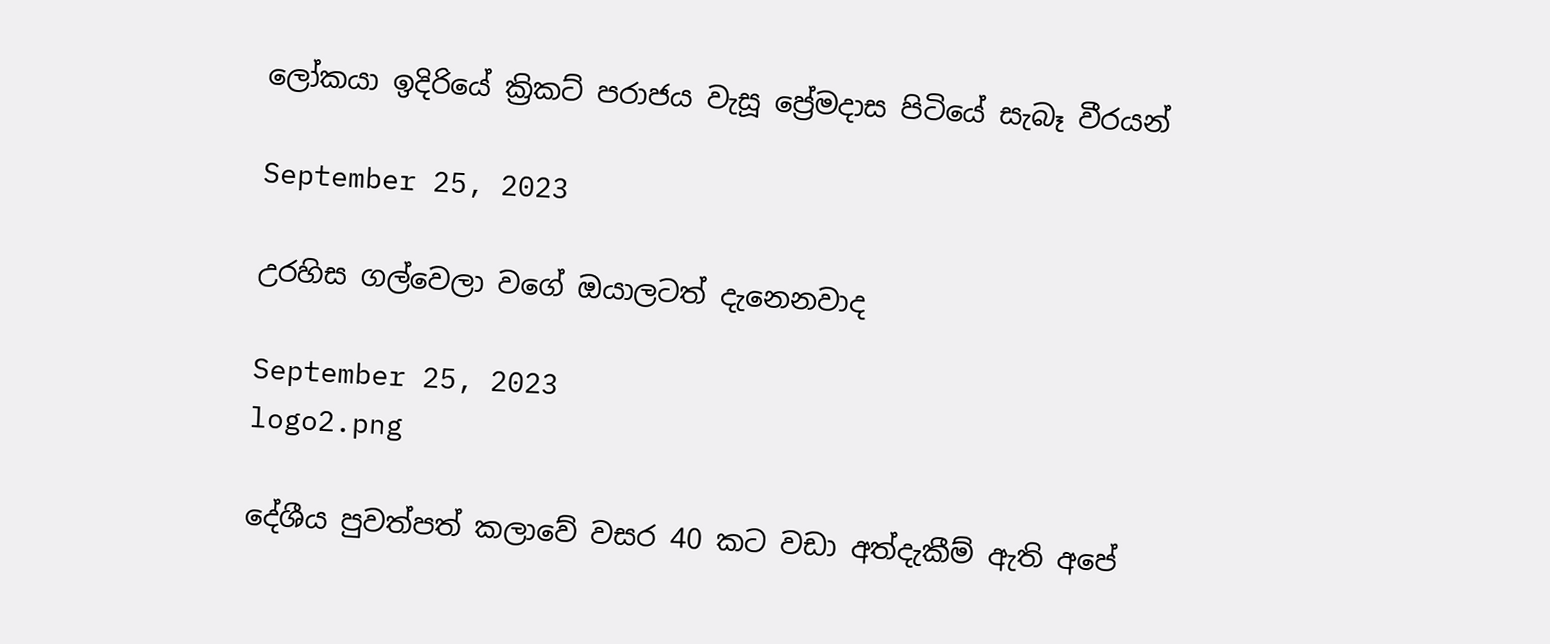ලෝකයා ඉදිරියේ ක්‍රිකට් පරාජය වැසූ ප්‍රේමදාස පිටියේ සැබෑ වීරයන්

September 25, 2023

උරහිස ගල්වෙලා වගේ ඔයාලටත් දැනෙනවාද

September 25, 2023
logo2.png

දේශීය පුවත්පත් කලාවේ වසර 40 කට වඩා අත්දැකීම් ඇති අපේ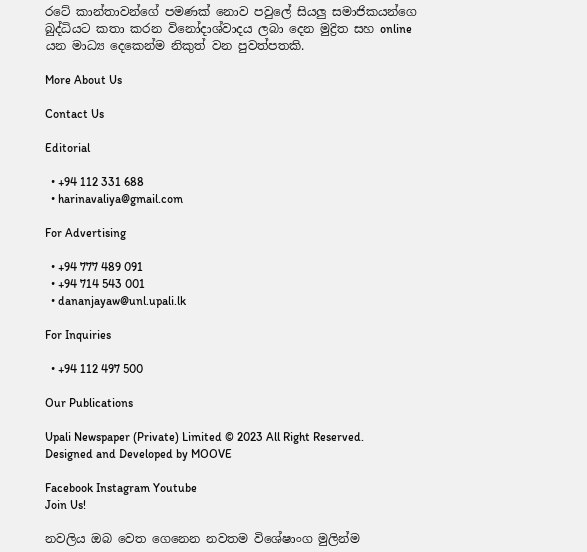රටේ කාන්තාවන්ගේ පමණක් නොව පවුලේ සියලු සමාජිකයන්ගෙ බුද්ධියට කතා කරන විනෝදාශ්වාදය ලබා දෙන මුද්‍රිත සහ online යන මාධ්‍ය දෙකෙන්ම නිකුත් වන පුවත්පතකි.

More About Us

Contact Us

Editorial

  • +94 112 331 688
  • harinavaliya@gmail.com

For Advertising

  • +94 777 489 091
  • +94 714 543 001
  • dananjayaw@unl.upali.lk

For Inquiries

  • +94 112 497 500

Our Publications

Upali Newspaper (Private) Limited © 2023 All Right Reserved.
Designed and Developed by MOOVE

Facebook Instagram Youtube
Join Us!

නවලිය ඔබ වෙත ගෙනෙන නවතම විශේෂාංග මුලින්ම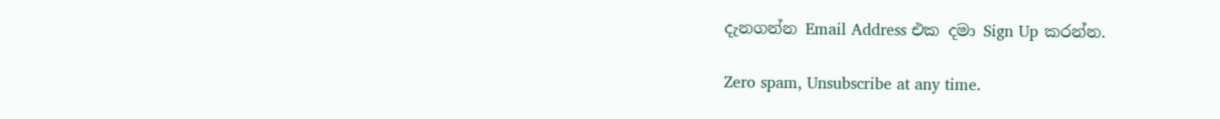දැනගන්න Email Address එක දමා Sign Up කරන්න.

Zero spam, Unsubscribe at any time.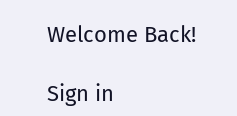Welcome Back!

Sign in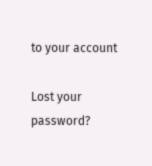to your account

Lost your password?